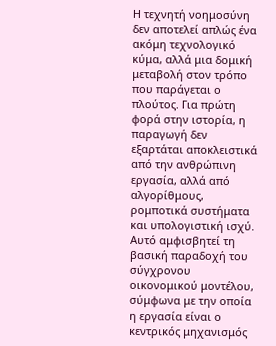Η τεχνητή νοημοσύνη δεν αποτελεί απλώς ένα ακόμη τεχνολογικό κύμα, αλλά μια δομική μεταβολή στον τρόπο που παράγεται ο πλούτος. Για πρώτη φορά στην ιστορία, η παραγωγή δεν εξαρτάται αποκλειστικά από την ανθρώπινη εργασία, αλλά από αλγορίθμους, ρομποτικά συστήματα και υπολογιστική ισχύ. Αυτό αμφισβητεί τη βασική παραδοχή του σύγχρονου οικονομικού μοντέλου, σύμφωνα με την οποία η εργασία είναι ο κεντρικός μηχανισμός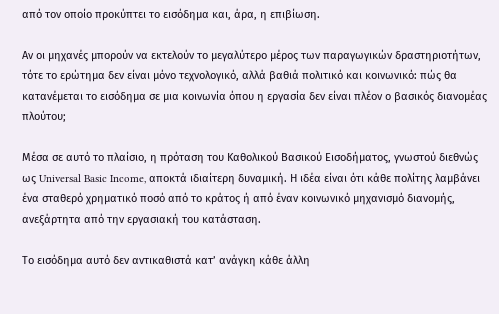από τον οποίο προκύπτει το εισόδημα και, άρα, η επιβίωση.

Αν οι μηχανές μπορούν να εκτελούν το μεγαλύτερο μέρος των παραγωγικών δραστηριοτήτων, τότε το ερώτημα δεν είναι μόνο τεχνολογικό, αλλά βαθιά πολιτικό και κοινωνικό: πώς θα κατανέμεται το εισόδημα σε μια κοινωνία όπου η εργασία δεν είναι πλέον ο βασικός διανομέας πλούτου;

Μέσα σε αυτό το πλαίσιο, η πρόταση του Καθολικού Βασικού Εισοδήματος, γνωστού διεθνώς ως Universal Basic Income, αποκτά ιδιαίτερη δυναμική. Η ιδέα είναι ότι κάθε πολίτης λαμβάνει ένα σταθερό χρηματικό ποσό από το κράτος ή από έναν κοινωνικό μηχανισμό διανομής, ανεξάρτητα από την εργασιακή του κατάσταση.

Το εισόδημα αυτό δεν αντικαθιστά κατ’ ανάγκη κάθε άλλη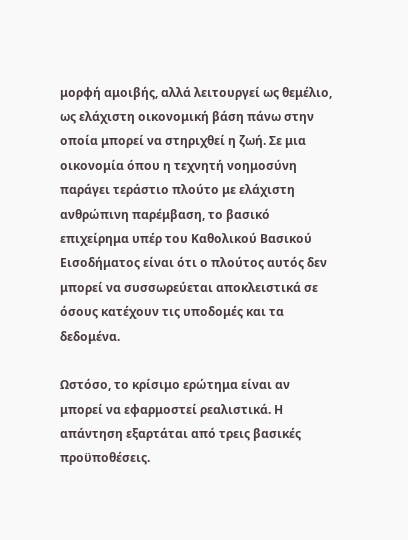μορφή αμοιβής, αλλά λειτουργεί ως θεμέλιο, ως ελάχιστη οικονομική βάση πάνω στην οποία μπορεί να στηριχθεί η ζωή. Σε μια οικονομία όπου η τεχνητή νοημοσύνη παράγει τεράστιο πλούτο με ελάχιστη ανθρώπινη παρέμβαση, το βασικό επιχείρημα υπέρ του Καθολικού Βασικού Εισοδήματος είναι ότι ο πλούτος αυτός δεν μπορεί να συσσωρεύεται αποκλειστικά σε όσους κατέχουν τις υποδομές και τα δεδομένα.

Ωστόσο, το κρίσιμο ερώτημα είναι αν μπορεί να εφαρμοστεί ρεαλιστικά. Η απάντηση εξαρτάται από τρεις βασικές προϋποθέσεις.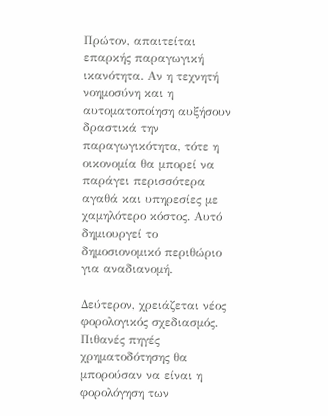Πρώτον, απαιτείται επαρκής παραγωγική ικανότητα. Αν η τεχνητή νοημοσύνη και η αυτοματοποίηση αυξήσουν δραστικά την παραγωγικότητα, τότε η οικονομία θα μπορεί να παράγει περισσότερα αγαθά και υπηρεσίες με χαμηλότερο κόστος. Αυτό δημιουργεί το δημοσιονομικό περιθώριο για αναδιανομή.

Δεύτερον, χρειάζεται νέος φορολογικός σχεδιασμός. Πιθανές πηγές χρηματοδότησης θα μπορούσαν να είναι η φορολόγηση των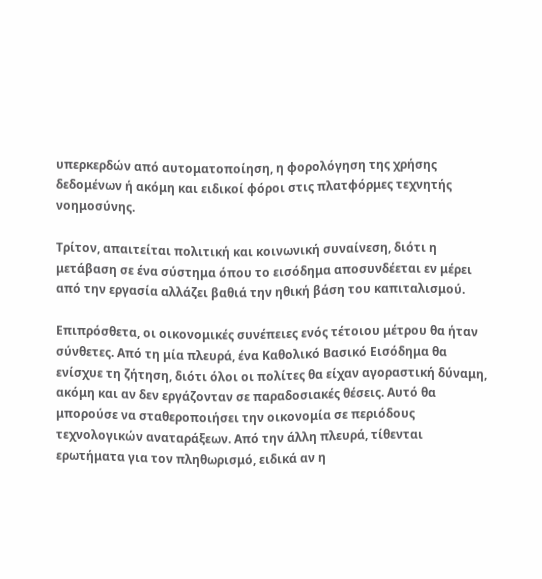υπερκερδών από αυτοματοποίηση, η φορολόγηση της χρήσης δεδομένων ή ακόμη και ειδικοί φόροι στις πλατφόρμες τεχνητής νοημοσύνης.

Τρίτον, απαιτείται πολιτική και κοινωνική συναίνεση, διότι η μετάβαση σε ένα σύστημα όπου το εισόδημα αποσυνδέεται εν μέρει από την εργασία αλλάζει βαθιά την ηθική βάση του καπιταλισμού.

Επιπρόσθετα, οι οικονομικές συνέπειες ενός τέτοιου μέτρου θα ήταν σύνθετες. Από τη μία πλευρά, ένα Καθολικό Βασικό Εισόδημα θα ενίσχυε τη ζήτηση, διότι όλοι οι πολίτες θα είχαν αγοραστική δύναμη, ακόμη και αν δεν εργάζονταν σε παραδοσιακές θέσεις. Αυτό θα μπορούσε να σταθεροποιήσει την οικονομία σε περιόδους τεχνολογικών αναταράξεων. Από την άλλη πλευρά, τίθενται ερωτήματα για τον πληθωρισμό, ειδικά αν η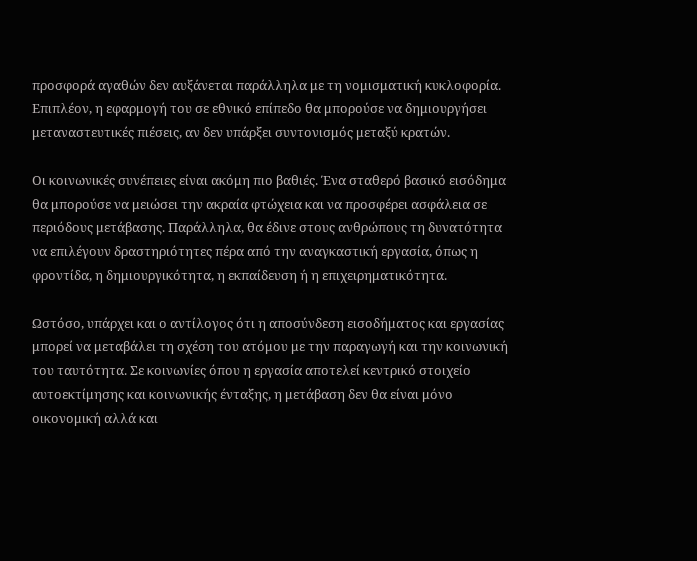προσφορά αγαθών δεν αυξάνεται παράλληλα με τη νομισματική κυκλοφορία. Επιπλέον, η εφαρμογή του σε εθνικό επίπεδο θα μπορούσε να δημιουργήσει μεταναστευτικές πιέσεις, αν δεν υπάρξει συντονισμός μεταξύ κρατών.

Οι κοινωνικές συνέπειες είναι ακόμη πιο βαθιές. Ένα σταθερό βασικό εισόδημα θα μπορούσε να μειώσει την ακραία φτώχεια και να προσφέρει ασφάλεια σε περιόδους μετάβασης. Παράλληλα, θα έδινε στους ανθρώπους τη δυνατότητα να επιλέγουν δραστηριότητες πέρα από την αναγκαστική εργασία, όπως η φροντίδα, η δημιουργικότητα, η εκπαίδευση ή η επιχειρηματικότητα.

Ωστόσο, υπάρχει και ο αντίλογος ότι η αποσύνδεση εισοδήματος και εργασίας μπορεί να μεταβάλει τη σχέση του ατόμου με την παραγωγή και την κοινωνική του ταυτότητα. Σε κοινωνίες όπου η εργασία αποτελεί κεντρικό στοιχείο αυτοεκτίμησης και κοινωνικής ένταξης, η μετάβαση δεν θα είναι μόνο οικονομική αλλά και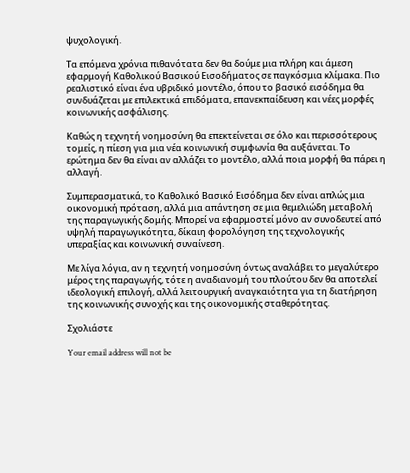ψυχολογική.

Τα επόμενα χρόνια πιθανότατα δεν θα δούμε μια πλήρη και άμεση εφαρμογή Καθολικού Βασικού Εισοδήματος σε παγκόσμια κλίμακα. Πιο ρεαλιστικό είναι ένα υβριδικό μοντέλο, όπου το βασικό εισόδημα θα συνδυάζεται με επιλεκτικά επιδόματα, επανεκπαίδευση και νέες μορφές κοινωνικής ασφάλισης.

Καθώς η τεχνητή νοημοσύνη θα επεκτείνεται σε όλο και περισσότερους τομείς, η πίεση για μια νέα κοινωνική συμφωνία θα αυξάνεται. Το ερώτημα δεν θα είναι αν αλλάζει το μοντέλο, αλλά ποια μορφή θα πάρει η αλλαγή.

Συμπερασματικά, το Καθολικό Βασικό Εισόδημα δεν είναι απλώς μια οικονομική πρόταση, αλλά μια απάντηση σε μια θεμελιώδη μεταβολή της παραγωγικής δομής. Μπορεί να εφαρμοστεί μόνο αν συνοδευτεί από υψηλή παραγωγικότητα, δίκαιη φορολόγηση της τεχνολογικής υπεραξίας και κοινωνική συναίνεση.

Με λίγα λόγια, αν η τεχνητή νοημοσύνη όντως αναλάβει το μεγαλύτερο μέρος της παραγωγής, τότε η αναδιανομή του πλούτου δεν θα αποτελεί ιδεολογική επιλογή, αλλά λειτουργική αναγκαιότητα για τη διατήρηση της κοινωνικής συνοχής και της οικονομικής σταθερότητας.

Σχολιάστε

Your email address will not be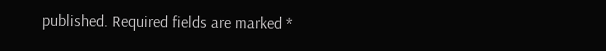published. Required fields are marked *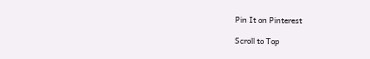Pin It on Pinterest

Scroll to Top